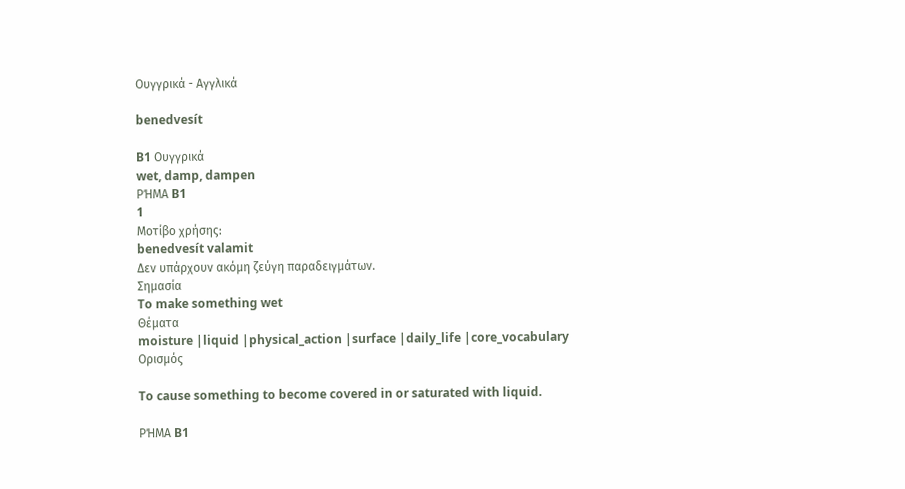Ουγγρικά - Αγγλικά

benedvesít

B1 Ουγγρικά
wet, damp, dampen
ΡΉΜΑ B1
1
Μοτίβο χρήσης:
benedvesít valamit
Δεν υπάρχουν ακόμη ζεύγη παραδειγμάτων.
Σημασία
To make something wet
Θέματα
moisture |liquid |physical_action |surface |daily_life |core_vocabulary
Ορισμός

To cause something to become covered in or saturated with liquid.

ΡΉΜΑ B1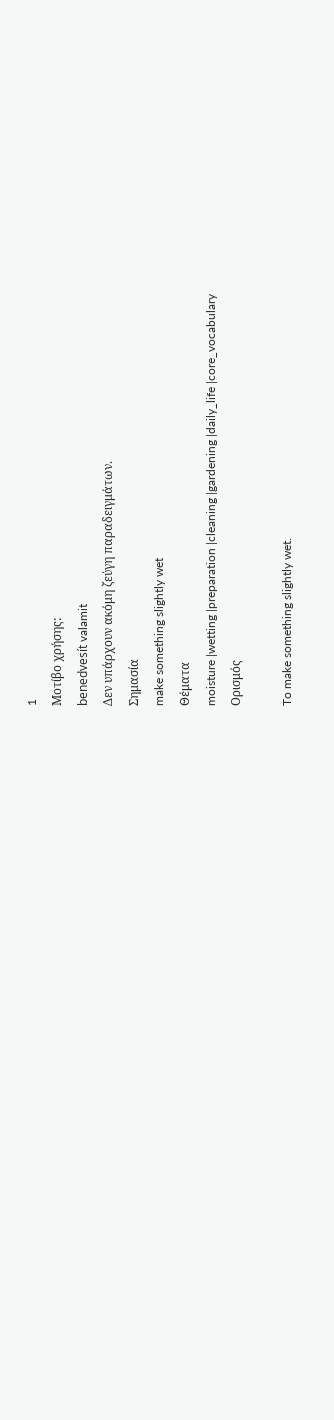1
Μοτίβο χρήσης:
benedvesít valamit
Δεν υπάρχουν ακόμη ζεύγη παραδειγμάτων.
Σημασία
make something slightly wet
Θέματα
moisture |wetting |preparation |cleaning |gardening |daily_life |core_vocabulary
Ορισμός

To make something slightly wet.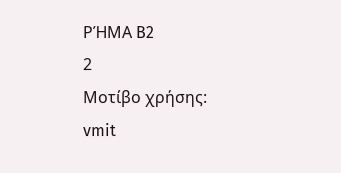ΡΉΜΑ B2
2
Μοτίβο χρήσης:
vmit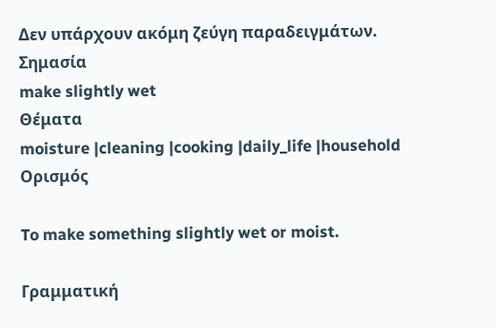Δεν υπάρχουν ακόμη ζεύγη παραδειγμάτων.
Σημασία
make slightly wet
Θέματα
moisture |cleaning |cooking |daily_life |household
Ορισμός

To make something slightly wet or moist.

Γραμματική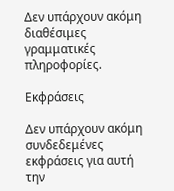Δεν υπάρχουν ακόμη διαθέσιμες γραμματικές πληροφορίες.

Εκφράσεις

Δεν υπάρχουν ακόμη συνδεδεμένες εκφράσεις για αυτή την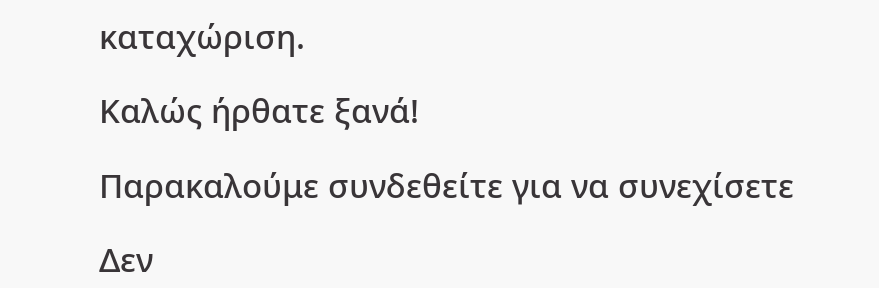καταχώριση.

Καλώς ήρθατε ξανά!

Παρακαλούμε συνδεθείτε για να συνεχίσετε

Δεν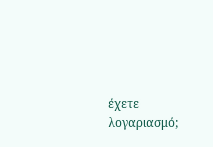έχετε λογαριασμό;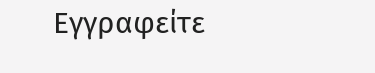Εγγραφείτε